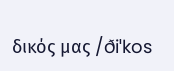δικός μας /ðiˈkos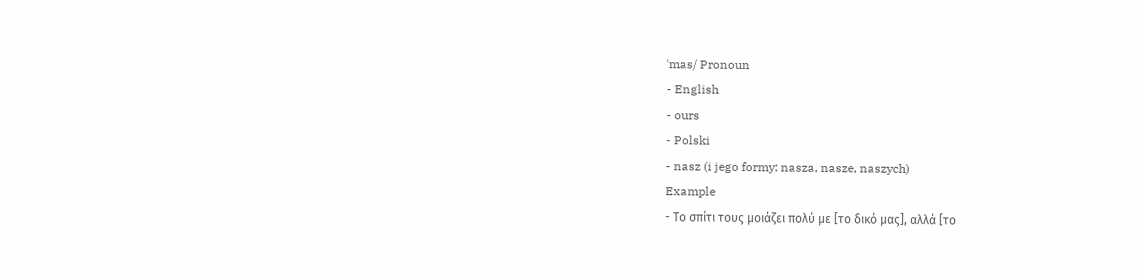ˈmas/ Pronoun
- English
- ours
- Polski
- nasz (i jego formy: nasza, nasze, naszych)
Example
- Το σπίτι τους μοιάζει πολύ με [το δικό μας], αλλά [το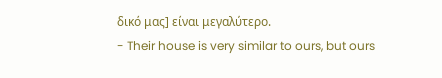δικό μας] είναι μεγαλύτερο.
- Their house is very similar to ours, but ours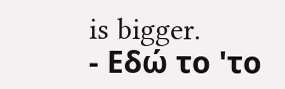is bigger.
- Εδώ το 'το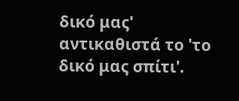δικό μας' αντικαθιστά το 'το δικό μας σπίτι'.